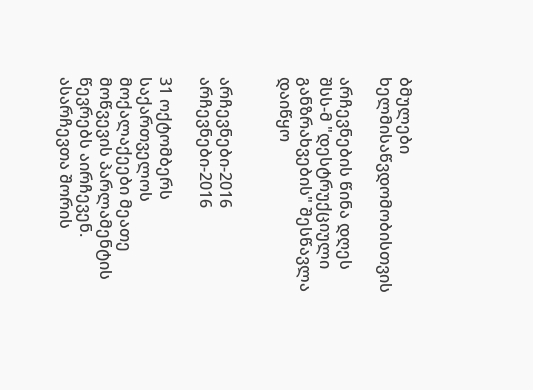ბმულები ხელმისაწვდომობისთვის

არჩევნების წინა დღეს შსს-მ "დესტრუქციული განზრახვების" შესწავლა დაიწყო


არჩევნები-2016
არჩევნები-2016

31 ოქტომბერს საქართველოს მოქალაქეები მეათე მოწვევის პარლამენტის წევრებს აირჩევენ. ასარჩევთა შორის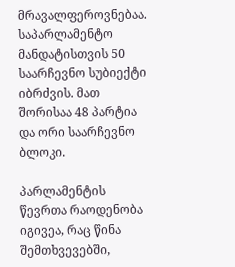მრავალფეროვნებაა. საპარლამენტო მანდატისთვის 50 საარჩევნო სუბიექტი იბრძვის. მათ შორისაა 48 პარტია და ორი საარჩევნო ბლოკი.

პარლამენტის წევრთა რაოდენობა იგივეა, რაც წინა შემთხვევებში,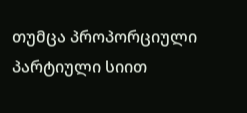თუმცა პროპორციული პარტიული სიით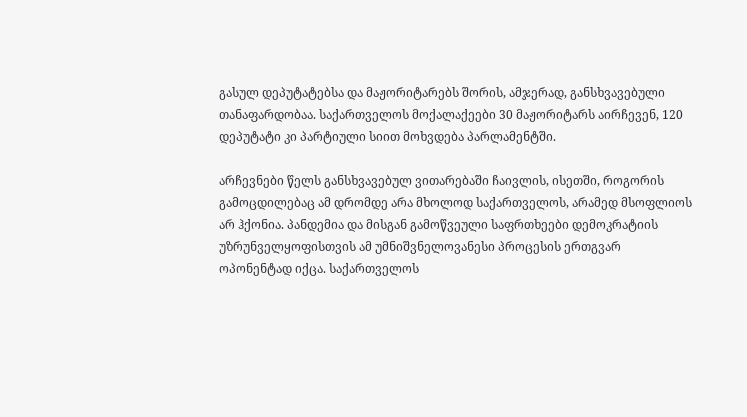გასულ დეპუტატებსა და მაჟორიტარებს შორის, ამჯერად, განსხვავებული თანაფარდობაა. საქართველოს მოქალაქეები 30 მაჟორიტარს აირჩევენ, 120 დეპუტატი კი პარტიული სიით მოხვდება პარლამენტში.

არჩევნები წელს განსხვავებულ ვითარებაში ჩაივლის, ისეთში, როგორის გამოცდილებაც ამ დრომდე არა მხოლოდ საქართველოს, არამედ მსოფლიოს არ ჰქონია. პანდემია და მისგან გამოწვეული საფრთხეები დემოკრატიის უზრუნველყოფისთვის ამ უმნიშვნელოვანესი პროცესის ერთგვარ ოპონენტად იქცა. საქართველოს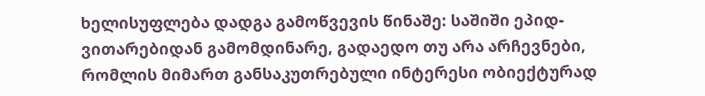ხელისუფლება დადგა გამოწვევის წინაშე: საშიში ეპიდ-ვითარებიდან გამომდინარე, გადაედო თუ არა არჩევნები, რომლის მიმართ განსაკუთრებული ინტერესი ობიექტურად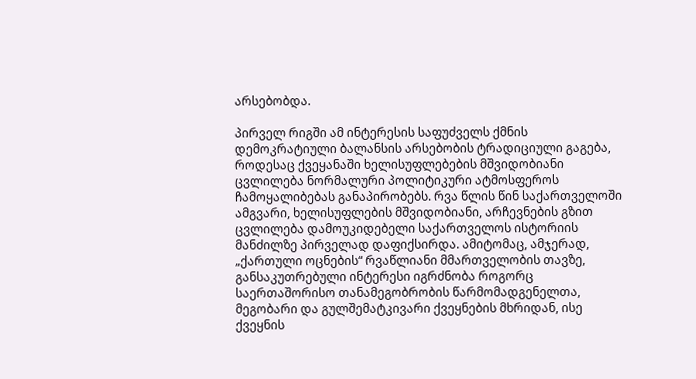არსებობდა.

პირველ რიგში ამ ინტერესის საფუძველს ქმნის დემოკრატიული ბალანსის არსებობის ტრადიციული გაგება, როდესაც ქვეყანაში ხელისუფლებების მშვიდობიანი ცვლილება ნორმალური პოლიტიკური ატმოსფეროს ჩამოყალიბებას განაპირობებს. რვა წლის წინ საქართველოში ამგვარი, ხელისუფლების მშვიდობიანი, არჩევნების გზით ცვლილება დამოუკიდებელი საქართველოს ისტორიის მანძილზე პირველად დაფიქსირდა. ამიტომაც, ამჯერად, „ქართული ოცნების“ რვაწლიანი მმართველობის თავზე, განსაკუთრებული ინტერესი იგრძნობა როგორც საერთაშორისო თანამეგობრობის წარმომადგენელთა, მეგობარი და გულშემატკივარი ქვეყნების მხრიდან, ისე ქვეყნის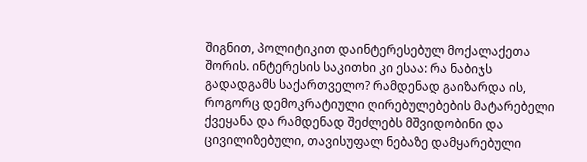შიგნით, პოლიტიკით დაინტერესებულ მოქალაქეთა შორის. ინტერესის საკითხი კი ესაა: რა ნაბიჯს გადადგამს საქართველო? რამდენად გაიზარდა ის, როგორც დემოკრატიული ღირებულებების მატარებელი ქვეყანა და რამდენად შეძლებს მშვიდობინი და ცივილიზებული, თავისუფალ ნებაზე დამყარებული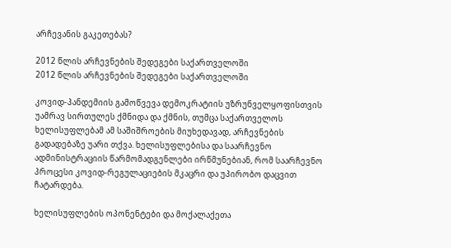არჩევანის გაკეთებას?

2012 წლის არჩევნების შედეგები საქართველოში
2012 წლის არჩევნების შედეგები საქართველოში

კოვიდ-პანდემიის გამოწვევა დემოკრატიის უზრუნველყოფისთვის უამრავ სირთულეს ქმნიდა და ქმნის, თუმცა საქართველოს ხელისუფლებამ ამ საშიშროების მიუხედავად, არჩევნების გადადებაზე უარი თქვა. ხელისუფლებისა და საარჩევნო ადმინისტრაციის წარმომადგენლები ირწმუნებიან, რომ საარჩევნო პროცესი კოვიდ-რეგულაციების მკაცრი და უპირობო დაცვით ჩატარდება.

ხელისუფლების ოპონენტები და მოქალაქეთა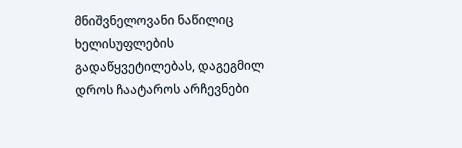მნიშვნელოვანი ნაწილიც ხელისუფლების გადაწყვეტილებას, დაგეგმილ დროს ჩაატაროს არჩევნები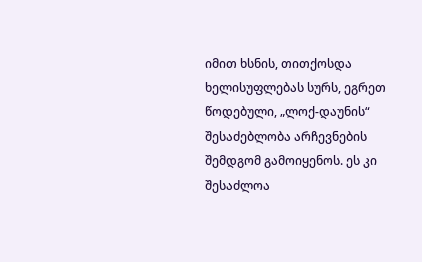იმით ხსნის, თითქოსდა ხელისუფლებას სურს, ეგრეთ წოდებული, „ლოქ-დაუნის“ შესაძებლობა არჩევნების შემდგომ გამოიყენოს. ეს კი შესაძლოა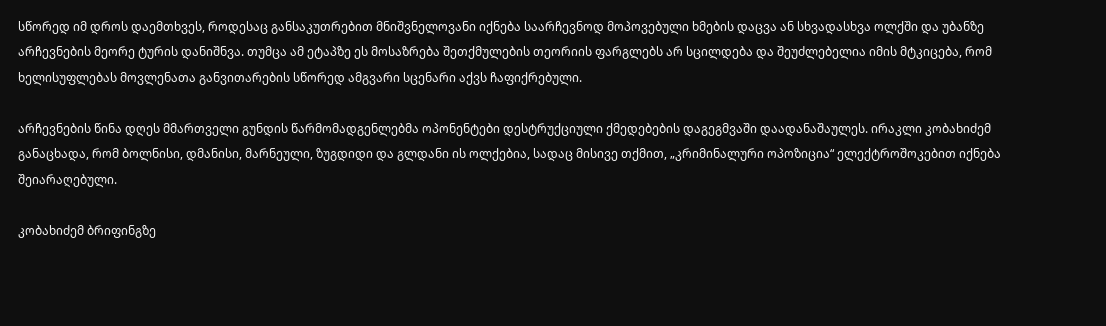სწორედ იმ დროს დაემთხვეს, როდესაც განსაკუთრებით მნიშვნელოვანი იქნება საარჩევნოდ მოპოვებული ხმების დაცვა ან სხვადასხვა ოლქში და უბანზე არჩევნების მეორე ტურის დანიშნვა. თუმცა ამ ეტაპზე ეს მოსაზრება შეთქმულების თეორიის ფარგლებს არ სცილდება და შეუძლებელია იმის მტკიცება, რომ ხელისუფლებას მოვლენათა განვითარების სწორედ ამგვარი სცენარი აქვს ჩაფიქრებული.

არჩევნების წინა დღეს მმართველი გუნდის წარმომადგენლებმა ოპონენტები დესტრუქციული ქმედებების დაგეგმვაში დაადანაშაულეს. ირაკლი კობახიძემ განაცხადა, რომ ბოლნისი, დმანისი, მარნეული, ზუგდიდი და გლდანი ის ოლქებია, სადაც მისივე თქმით, „კრიმინალური ოპოზიცია“ ელექტროშოკებით იქნება შეიარაღებული.

კობახიძემ ბრიფინგზე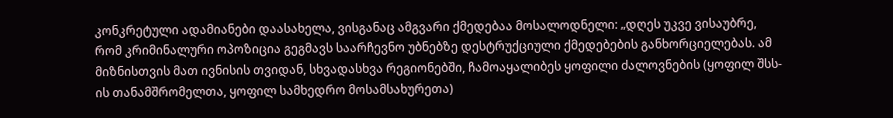კონკრეტული ადამიანები დაასახელა, ვისგანაც ამგვარი ქმედებაა მოსალოდნელი: „დღეს უკვე ვისაუბრე, რომ კრიმინალური ოპოზიცია გეგმავს საარჩევნო უბნებზე დესტრუქციული ქმედებების განხორციელებას. ამ მიზნისთვის მათ ივნისის თვიდან, სხვადასხვა რეგიონებში, ჩამოაყალიბეს ყოფილი ძალოვნების (ყოფილ შსს-ის თანამშრომელთა, ყოფილ სამხედრო მოსამსახურეთა)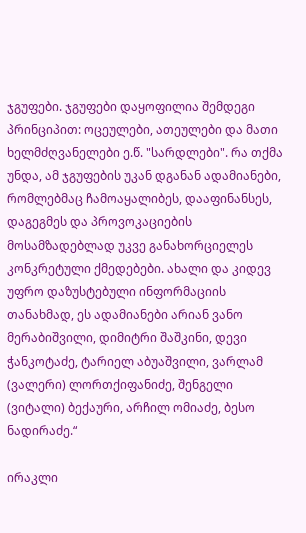ჯგუფები. ჯგუფები დაყოფილია შემდეგი პრინციპით: ოცეულები, ათეულები და მათი ხელმძღვანელები ე.წ. "სარდლები". რა თქმა უნდა, ამ ჯგუფების უკან დგანან ადამიანები, რომლებმაც ჩამოაყალიბეს, დააფინანსეს, დაგეგმეს და პროვოკაციების მოსამზადებლად უკვე განახორციელეს კონკრეტული ქმედებები. ახალი და კიდევ უფრო დაზუსტებული ინფორმაციის თანახმად, ეს ადამიანები არიან ვანო მერაბიშვილი, დიმიტრი შაშკინი, დევი ჭანკოტაძე, ტარიელ აბუაშვილი, ვარლამ (ვალერი) ლორთქიფანიძე, შენგელი (ვიტალი) ბექაური, არჩილ ომიაძე, ბესო ნადირაძე.“

ირაკლი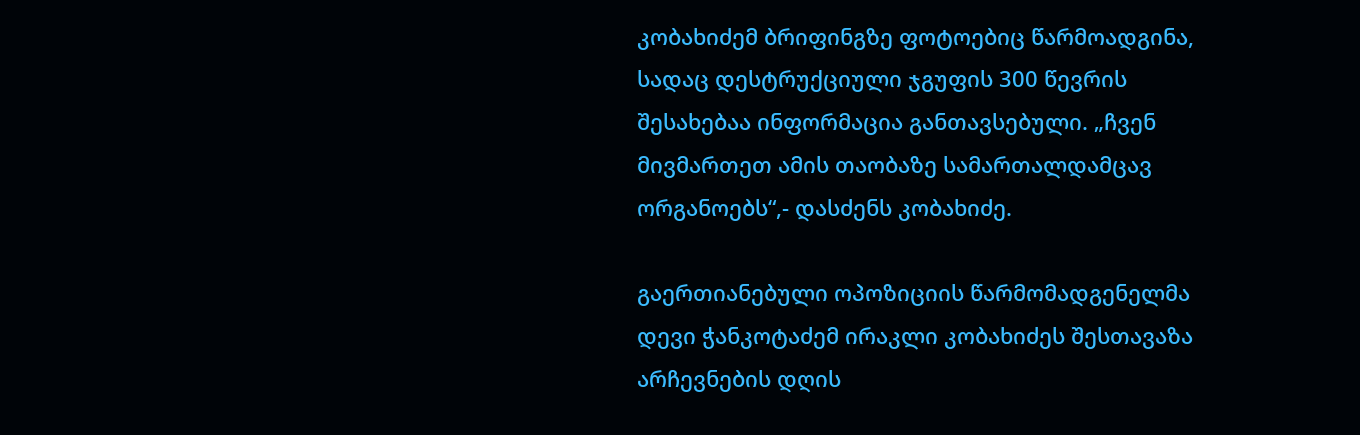კობახიძემ ბრიფინგზე ფოტოებიც წარმოადგინა, სადაც დესტრუქციული ჯგუფის 300 წევრის შესახებაა ინფორმაცია განთავსებული. „ჩვენ მივმართეთ ამის თაობაზე სამართალდამცავ ორგანოებს“,- დასძენს კობახიძე.

გაერთიანებული ოპოზიციის წარმომადგენელმა დევი ჭანკოტაძემ ირაკლი კობახიძეს შესთავაზა არჩევნების დღის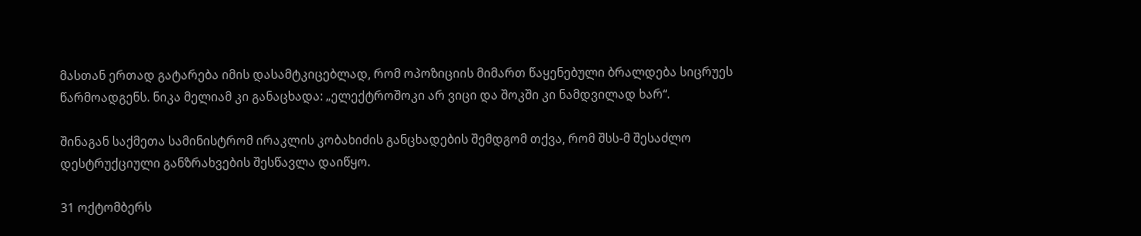მასთან ერთად გატარება იმის დასამტკიცებლად, რომ ოპოზიციის მიმართ წაყენებული ბრალდება სიცრუეს წარმოადგენს. ნიკა მელიამ კი განაცხადა: „ელექტროშოკი არ ვიცი და შოკში კი ნამდვილად ხარ“.

შინაგან საქმეთა სამინისტრომ ირაკლის კობახიძის განცხადების შემდგომ თქვა, რომ შსს-მ შესაძლო დესტრუქციული განზრახვების შესწავლა დაიწყო.

31 ოქტომბერს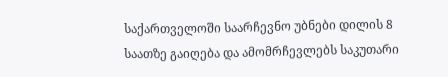საქართველოში საარჩევნო უბნები დილის 8 საათზე გაიღება და ამომრჩევლებს საკუთარი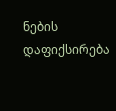ნების დაფიქსირება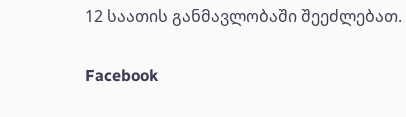12 საათის განმავლობაში შეეძლებათ.

Facebook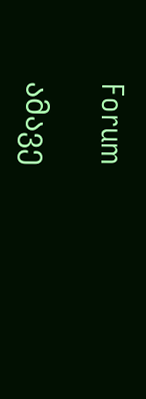Forum

ამავე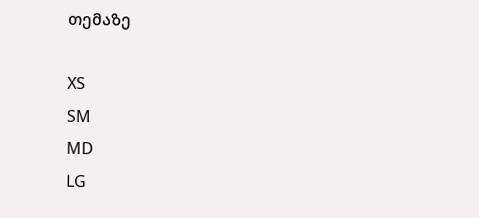თემაზე

XS
SM
MD
LG